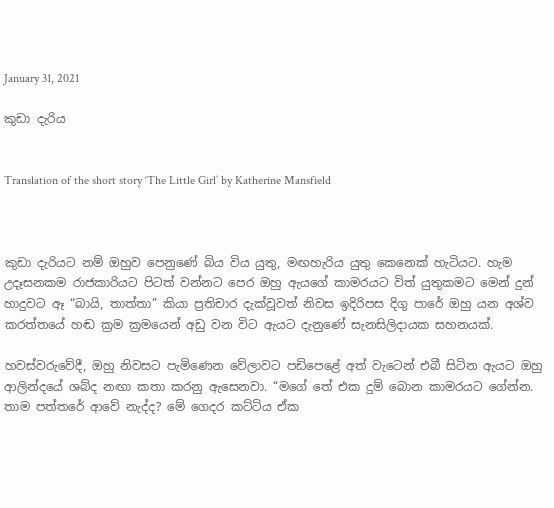January 31, 2021

කුඩා දැරිය


Translation of the short story ‘The Little Girl’ by Katherine Mansfield



කුඩා දැරියට නම් ඔහුව පෙනුණේ බිය විය යුතු, මඟහැරිය යුතු කෙනෙක් හැටියට. හැම උදෑසනකම රාජකාරියට පිටත් වන්නට පෙර ඔහු ඇයගේ කාමරයට විත් යුතුකමට මෙන් දුන් හාදුවට ඈ “බායි, තාත්තා” කියා ප්‍රතිචාර දැක්වූවත් නිවස ඉදිරිපස දිගු පාරේ ඔහු යන අශ්ව කරත්තයේ හඬ ක්‍රම ක්‍රමයෙන් අඩු වන විට ඇයට දැනුණේ සැනසිලිදායක සහනයක්.

හවස්වරුවේදී, ඔහු නිවසට පැමිණෙන වේලාවට පඩිපෙළේ අත් වැටෙන් එබී සිටින ඇයට ඔහු ආලින්දයේ ශබ්ද නඟා කතා කරනු ඇසෙනවා. “මගේ තේ එක දුම් බොන කාමරයට ගේන්න. තාම පත්තරේ ආවේ නැද්ද? මේ ගෙදර කට්ටිය ඒක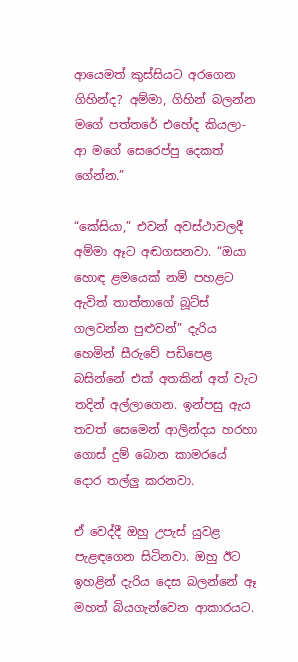ආයෙමත් කුස්සියට අරගෙන ගිහින්ද? අම්මා, ගිහින් බලන්න මගේ පත්තරේ එහේද කියලා- ආ මගේ සෙරෙප්පු දෙකත් ගේන්න.”

“කේසියා,” එවන් අවස්ථාවලදී අම්මා ඈට අඬගසනවා. “ඔයා හොඳ ළමයෙක් නම් පහළට ඇවිත් තාත්තාගේ බූට්ස් ගලවන්න පුළුවන්” දැරිය හෙමින් සීරුවේ පඩිපෙළ බසින්නේ එක් අතකින් අත් වැට තදින් අල්ලාගෙන. ඉන්පසු ඇය තවත් සෙමෙන් ආලින්දය හරහා ගොස් දුම් බොන කාමරයේ දොර තල්ලු කරනවා.

ඒ වෙද්දී ඔහු උපැස් යුවළ පැළඳගෙන සිටිනවා. ඔහු ඊට ඉහළින් දැරිය දෙස බලන්නේ ඈ මහත් බියගැන්වෙන ආකාරයට.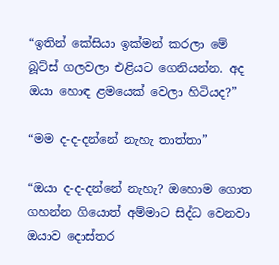“ඉතින් කේසියා ඉක්මන් කරලා මේ බූට්ස් ගලවලා එළියට ගෙනියන්න. අද ඔයා හොඳ ළමයෙක් වෙලා හිටියද?”

“මම ද-ද-දන්නේ නැහැ තාත්තා”

“ඔයා ද-ද-දන්නේ නැහැ? ඔහොම ගොත ගහන්න ගියොත් අම්මාට සිද්ධ වෙනවා ඔයාව දොස්තර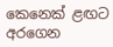කෙනෙක් ළඟට අරගෙන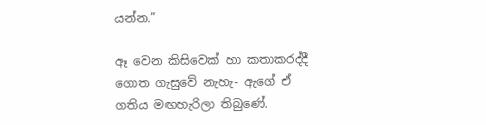යන්න.”

ඈ වෙන කිසිවෙක් හා කතාකරද්දී ගොත ගැසුවේ නැහැ- ඇගේ ඒ ගතිය මඟහැරිලා තිබුණේ.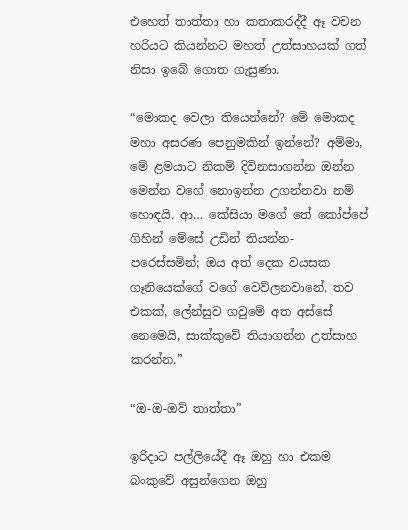එහෙත් තාත්තා හා කතාකරද්දී ඈ වචන හරියට කියන්නට මහත් උත්සාහයක් ගත් නිසා ඉබේ ගොත ගැසුණා.

“මොකද වෙලා තියෙන්නේ? මේ මොකද මහා අසරණ පෙනුමකින් ඉන්නේ? අම්මා, මේ ළමයාට නිකම් දිවිනසාගන්න ඔන්න මෙන්න වගේ නොඉන්න උගන්නවා නම් හොඳයි. ආ… කේසියා මගේ තේ කෝප්පේ ගිහින් මේසේ උඩින් තියන්න- පරෙස්සමින්; ඔය අත් දෙක වයසක ගෑනියෙක්ගේ වගේ වෙව්ලනවානේ. තව එකක්, ලේන්සුව ගවුමේ අත අස්සේ නෙමෙයි, සාක්කුවේ තියාගන්න උත්සාහ කරන්න.”

“ඔ-ඔ-ඔව් තාත්තා”

ඉරිදාට පල්ලියේදී ඈ ඔහු හා එකම බංකුවේ අසුන්ගෙන ඔහු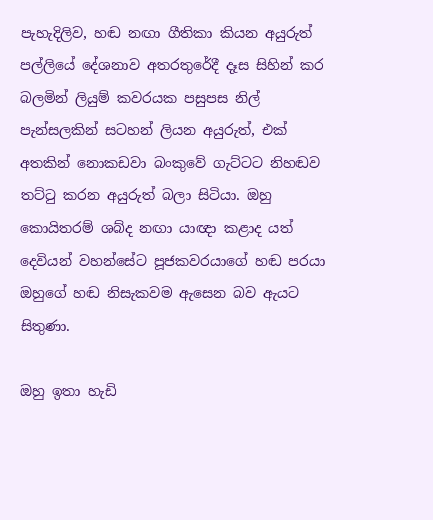පැහැදිලිව, හඬ නඟා ගීතිකා කියන අයුරුත් පල්ලියේ දේශනාව අතරතුරේදී දෑස සිහින් කර බලමින් ලියුම් කවරයක පසුපස නිල් පැන්සලකින් සටහන් ලියන අයුරුත්, එක් අතකින් නොකඩවා බංකුවේ ගැට්ටට නිහඬව තට්ටු කරන අයුරුත් බලා සිටියා. ඔහු කොයිතරම් ශබ්ද නඟා යාඥා කළාද යත් දෙවියන් වහන්සේට පූජකවරයාගේ හඬ පරයා ඔහුගේ හඬ නිසැකවම ඇසෙන බව ඇයට සිතුණා.

ඔහු ඉතා හැඩි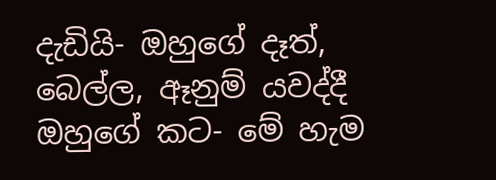දැඩියි- ඔහුගේ දෑත්, බෙල්ල, ඈනුම් යවද්දී ඔහුගේ කට- මේ හැම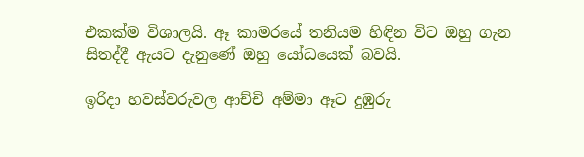එකක්ම විශාලයි. ඈ කාමරයේ තනියම හිඳින විට ඔහු ගැන සිතද්දී ඇයට දැනුණේ ඔහු යෝධයෙක් බවයි.

ඉරිදා හවස්වරුවල ආච්චි අම්මා ඈට දුඹුරු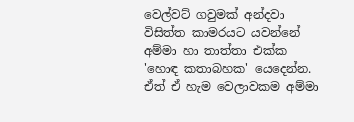වෙල්වට් ගවුමක් අන්දවා විසිත්ත කාමරයට යවන්නේ අම්මා හා තාත්තා එක්ක 'හොඳ කතාබහක' යෙදෙන්න. ඒත් ඒ හැම වෙලාවකම අම්මා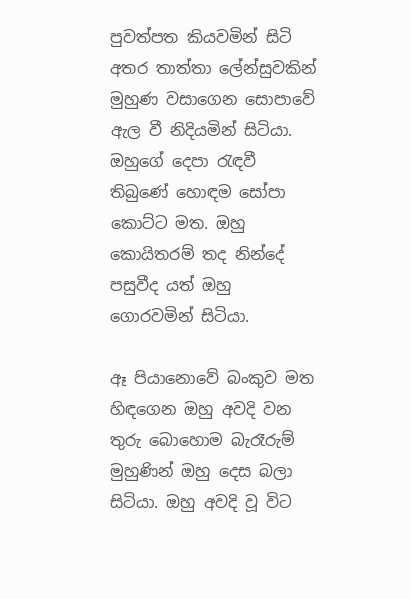පුවත්පත කියවමින් සිටි අතර තාත්තා ලේන්සුවකින් මුහුණ වසාගෙන සොපාවේ ඇල වී නිදියමින් සිටියා. ඔහුගේ දෙපා රැඳවී තිබුණේ හොඳම සෝපා කොට්ට මත. ඔහු කොයිතරම් තද නින්දේ පසුවීද යත් ඔහු ගොරවමින් සිටියා.

ඈ පියානොවේ බංකුව මත හිඳගෙන ඔහු අවදි වන තුරු බොහොම බැරෑරුම් මුහුණින් ඔහු දෙස බලා සිටියා. ඔහු අවදි වූ විට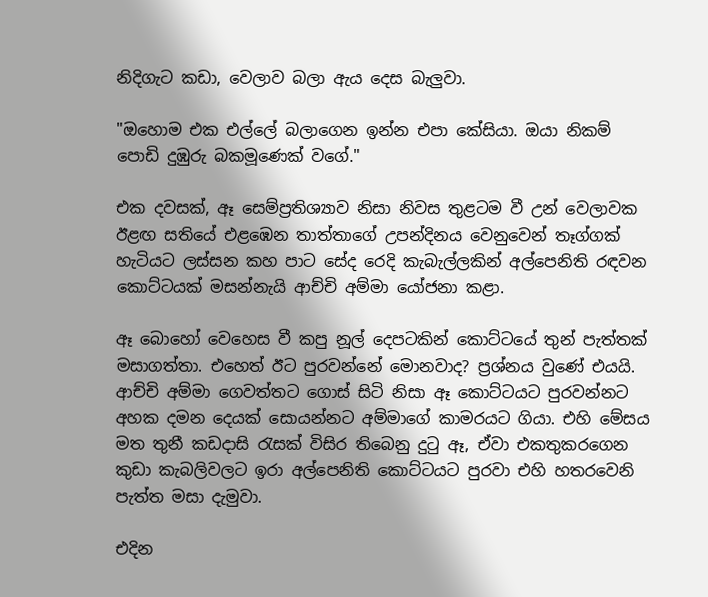නිදිගැට කඩා, වෙලාව බලා ඇය දෙස බැලුවා.

"ඔහොම එක එල්ලේ බලාගෙන ඉන්න එපා කේසියා. ඔයා නිකම් පොඩි දුඹුරු බකමූණෙක් වගේ."

එක දවසක්, ඈ සෙම්ප්‍රතිශ්‍යාව නිසා නිවස තුළටම වී උන් වෙලාවක ඊළඟ සතියේ එළඹෙන තාත්තාගේ උපන්දිනය වෙනුවෙන් තෑග්ගක් හැටියට ලස්සන කහ පාට සේද රෙදි කැබැල්ලකින් අල්පෙනිති රඳවන කොට්ටයක් මසන්නැයි ආච්චි අම්මා යෝජනා කළා.

ඈ බොහෝ වෙහෙස වී කපු නූල් දෙපටකින් කොට්ටයේ තුන් පැත්තක් මසාගත්තා. එහෙත් ඊට පුරවන්නේ මොනවාද? ප්‍රශ්නය වුණේ එයයි. ආච්චි අම්මා ගෙවත්තට ගොස් සිටි නිසා ඈ කොට්ටයට පුරවන්නට අහක දමන දෙයක් සොයන්නට අම්මාගේ කාමරයට ගියා. එහි මේසය මත තුනී කඩදාසි රැසක් විසිර තිබෙනු දුටු ඈ, ඒවා එකතුකරගෙන කුඩා කැබලිවලට ඉරා අල්පෙනිති කොට්ටයට පුරවා එහි හතරවෙනි පැත්ත මසා දැමුවා.

එදින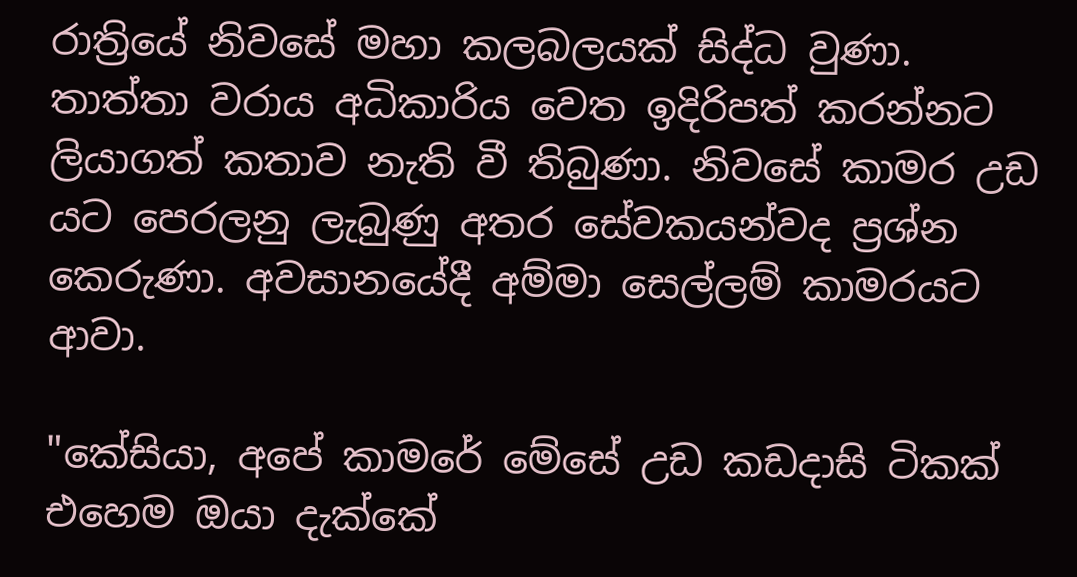රාත්‍රියේ නිවසේ මහා කලබලයක් සිද්ධ වුණා. තාත්තා වරාය අධිකාරිය වෙත ඉදිරිපත් කරන්නට ලියාගත් කතාව නැති වී තිබුණා. නිවසේ කාමර උඩ යට පෙරලනු ලැබුණු අතර සේවකයන්වද ප්‍රශ්න කෙරුණා. අවසානයේදී අම්මා සෙල්ලම් කාමරයට ආවා.

"කේසියා, අපේ කාමරේ මේසේ උඩ කඩදාසි ටිකක් එහෙම ඔයා දැක්කේ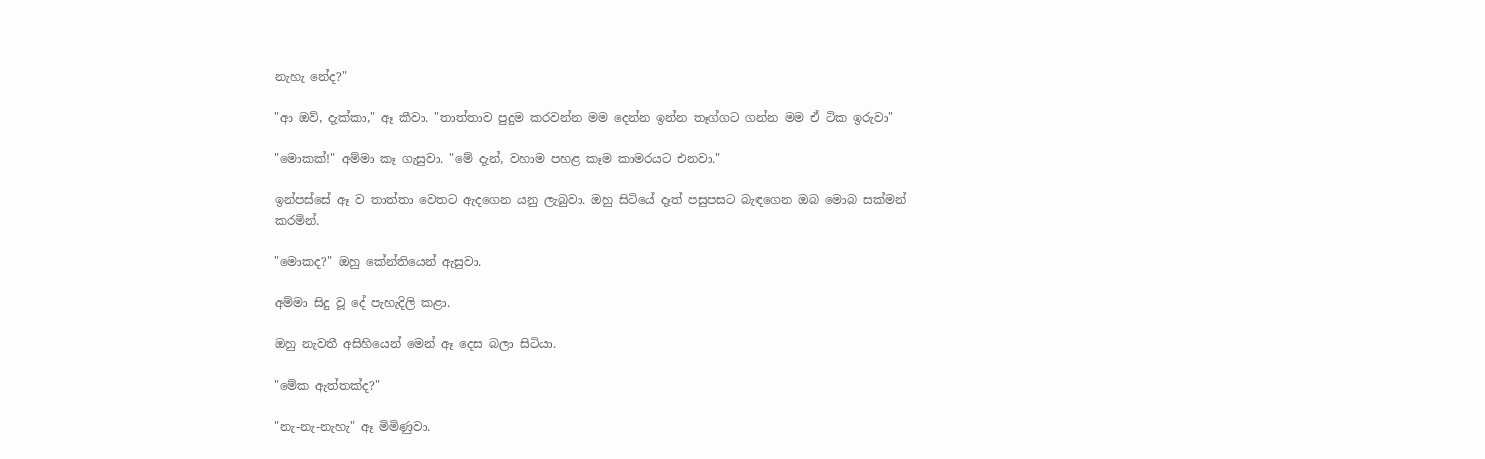නැහැ නේද?"

"ආ ඔව්, දැක්කා," ඈ කීවා. "තාත්තාව පුදුම කරවන්න මම දෙන්න ඉන්න තෑග්ගට ගන්න මම ඒ ටික ඉරුවා"

"මොකක්!" අම්මා කෑ ගැසුවා. "මේ දැන්, වහාම පහළ කෑම කාමරයට එනවා."

ඉන්පස්සේ ඈ ව තාත්තා වෙතට ඇදගෙන යනු ලැබුවා. ඔහු සිටියේ දෑත් පසුපසට බැඳගෙන ඔබ මොබ සක්මන් කරමින්.

"මොකද?" ඔහු කේන්තියෙන් ඇසුවා.

අම්මා සිදු වූ දේ පැහැදිලි කළා.

ඔහු නැවතී අසිහියෙන් මෙන් ඈ දෙස බලා සිටියා.

"මේක ඇත්තක්ද?"

"නැ-නැ-නැහැ" ඈ මිමිණුවා.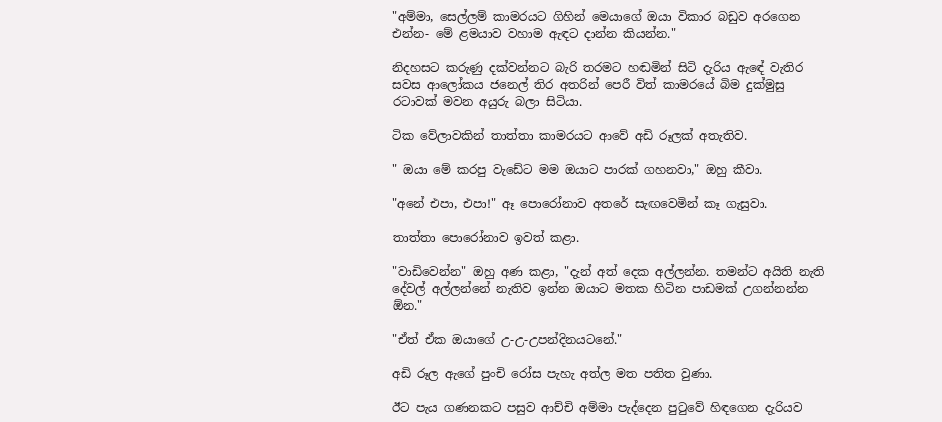"අම්මා, සෙල්ලම් කාමරයට ගිහින් මෙයාගේ ඔයා විකාර බඩුව අරගෙන එන්න- මේ ළමයාව වහාම ඇඳට දාන්න කියන්න."

නිදහසට කරුණු දක්වන්නට බැරි තරමට හඬමින් සිටි දැරිය ඇඳේ වැතිර සවස ආලෝකය ජනෙල් තිර අතරින් පෙරී විත් කාමරයේ බිම දුක්මුසු රටාවක් මවන අයුරු බලා සිටියා.

ටික වේලාවකින් තාත්තා කාමරයට ආවේ අඩි රූලක් අතැතිව.

" ඔයා මේ කරපු වැඩේට මම ඔයාට පාරක් ගහනවා," ඔහු කීවා.

"අනේ එපා, එපා!" ඈ පොරෝනාව අතරේ සැඟවෙමින් කෑ ගැසුවා.

තාත්තා පොරෝනාව ඉවත් කළා.

"වාඩිවෙන්න" ඔහු අණ කළා, "දැන් අත් දෙක අල්ලන්න. තමන්ට අයිති නැති දේවල් අල්ලන්නේ නැතිව ඉන්න ඔයාට මතක හිටින පාඩමක් උගන්නන්න ඕන."

"ඒත් ඒක ඔයාගේ උ-උ-උපන්දිනයටනේ."

අඩි රූල ඇගේ පුංචි රෝස පැහැ අත්ල මත පතිත වුණා.

ඊට පැය ගණනකට පසුව ආච්චි අම්මා පැද්දෙන පුටුවේ හිඳගෙන දැරියව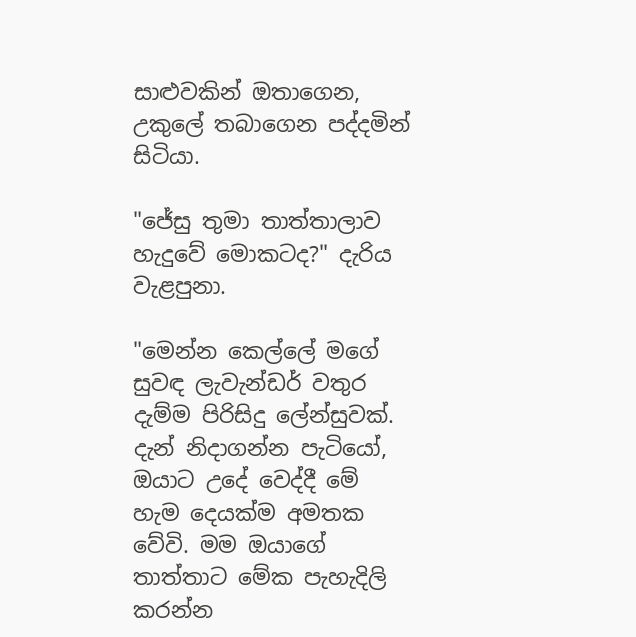සාළුවකින් ඔතාගෙන, උකුලේ තබාගෙන පද්දමින් සිටියා.

"ජේසු තුමා තාත්තාලාව හැදුවේ මොකටද?" දැරිය වැළපුනා.

"මෙන්න කෙල්ලේ මගේ සුවඳ ලැවැන්ඩර් වතුර දැම්ම පිරිසිදු ලේන්සුවක්. දැන් නිදාගන්න පැටියෝ, ඔයාට උදේ වෙද්දී මේ හැම දෙයක්ම අමතක වේවි. මම ඔයාගේ තාත්තාට මේක පැහැදිලි කරන්න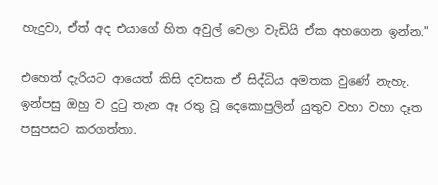හැදුවා, ඒත් අද එයාගේ හිත අවුල් වෙලා වැඩියි ඒක අහගෙන ඉන්න."

එහෙත් දැරියට ආයෙත් කිසි දවසක ඒ සිද්ධිය අමතක වුණේ නැහැ. ඉන්පසු ඔහු ව දුටු තැන ඈ රතු වූ දෙකොපුලින් යුතුව වහා වහා දෑත පසුපසට කරගත්තා.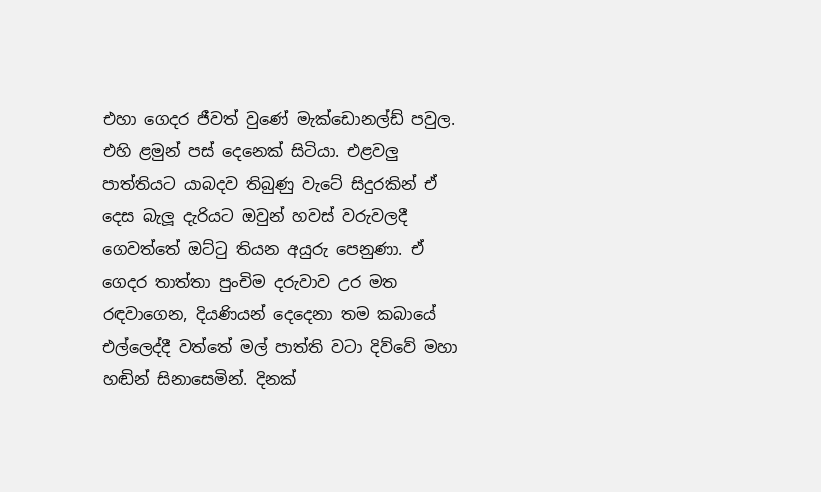එහා ගෙදර ජීවත් වුණේ මැක්ඩොනල්ඩ් පවුල. එහි ළමුන් පස් දෙනෙක් සිටියා. එළවලු පාත්තියට යාබදව තිබුණු වැටේ සිදුරකින් ඒ දෙස බැලූ දැරියට ඔවුන් හවස් වරුවලදී ගෙවත්තේ ඔට්ටු තියන අයුරු පෙනුණා. ඒ ගෙදර තාත්තා පුංචිම දරුවාව උර මත රඳවාගෙන, දියණියන් දෙදෙනා තම කබායේ එල්ලෙද්දී වත්තේ මල් පාත්ති වටා දිව්වේ මහා හඬින් සිනාසෙමින්. දිනක්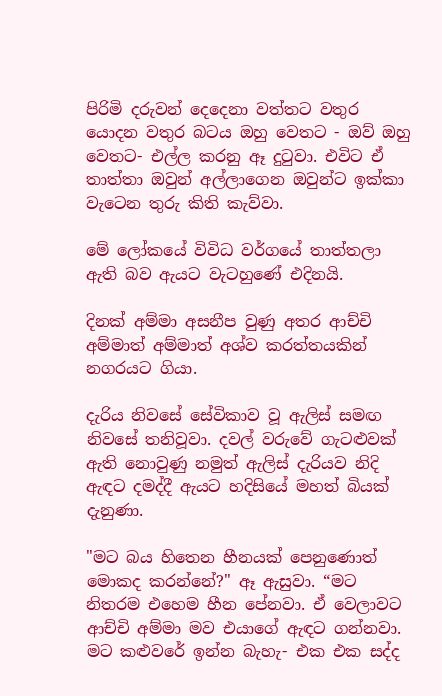පිරිමි දරුවන් දෙදෙනා වත්තට වතුර යොදන වතුර බටය ඔහු වෙතට - ඔව් ඔහු වෙතට- එල්ල කරනු ඈ දුටුවා. එවිට ඒ තාත්තා ඔවුන් අල්ලාගෙන ඔවුන්ට ඉක්කා වැටෙන තුරු කිති කැව්වා.

මේ ලෝකයේ විවිධ වර්ගයේ තාත්තලා ඇති බව ඇයට වැටහුණේ එදිනයි.

දිනක් අම්මා අසනීප වුණු අතර ආච්චි අම්මාත් අම්මාත් අශ්ව කරත්තයකින් නගරයට ගියා.

දැරිය නිවසේ සේවිකාව වූ ඇලිස් සමඟ නිවසේ තනිවූවා. දවල් වරුවේ ගැටළුවක් ඇති නොවුණු නමුත් ඇලිස් දැරියව නිදි ඇඳට දමද්දී ඇයට හදිසියේ මහත් බියක් දැනුණා.

"මට බය හිතෙන හීනයක් පෙනුණොත් මොකද කරන්නේ?" ඈ ඇසුවා. “මට නිතරම එහෙම හීන පේනවා. ඒ වෙලාවට ආච්චි අම්මා මව එයාගේ ඇඳට ගන්නවා. මට කළුවරේ ඉන්න බැහැ- එක එක සද්ද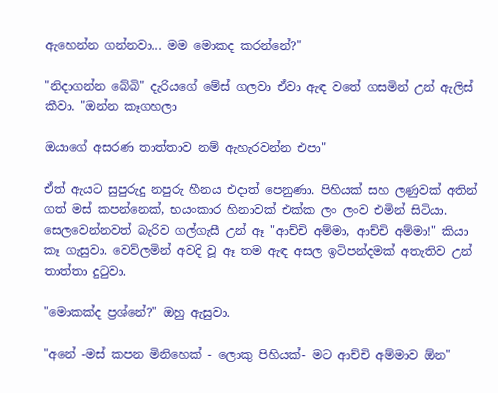ඇහෙන්න ගන්නවා... මම මොකද කරන්නේ?"

"නිදාගන්න බේබි" දැරියගේ මේස් ගලවා ඒවා ඇඳ වතේ ගසමින් උන් ඇලිස් කීවා. "ඔන්න කෑගහලා

ඔයාගේ අසරණ තාත්තාව නම් ඇහැරවන්න එපා"

ඒත් ඇයට සුපුරුදු නපුරු හීනය එදාත් පෙනුණා. පිහියක් සහ ලණුවක් අතින් ගත් මස් කපන්නෙක්, භයංකාර හිනාවක් එක්ක ලං ලංව එමින් සිටියා. සෙලවෙන්නවත් බැරිව ගල්ගැසී උන් ඈ "ආච්චි අම්මා, ආච්චි අම්මා!" කියා කෑ ගැසුවා. වෙව්ලමින් අවදි වූ ඈ තම ඇඳ අසල ඉටිපන්දමක් අතැතිව උන් තාත්තා දුටුවා.

"මොකක්ද ප්‍රශ්නේ?" ඔහු ඇසුවා.

"අනේ -මස් කපන මිනිහෙක් - ලොකු පිහියක්- මට ආච්චි අම්මාව ඕන"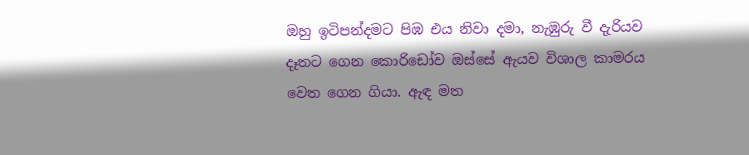ඔහු ඉටිපන්දමට පිඹ එය නිවා දමා, නැඹුරු වී දැරියව දෑතට ගෙන කොරිඩෝව ඔස්සේ ඇයව විශාල කාමරය වෙත ගෙන ගියා. ඇඳ මත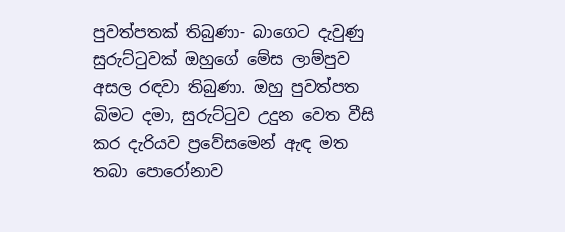පුවත්පතක් තිබුණා- බාගෙට දැවුණු සුරුට්ටුවක් ඔහුගේ මේස ලාම්පුව අසල රඳවා තිබුණා. ඔහු පුවත්පත බිමට දමා, සුරුට්ටුව උදුන වෙත වීසි කර දැරියව ප්‍රවේසමෙන් ඇඳ මත තබා පොරෝනාව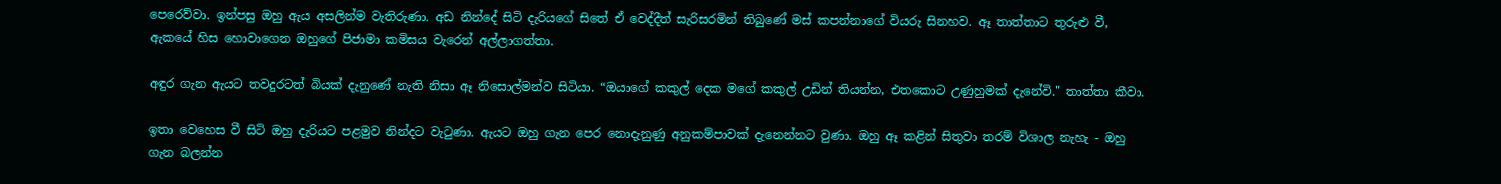පෙරෙව්වා. ඉන්පසු ඔහු ඇය අසලින්ම වැතිරුණා. අඩ නින්දේ සිටි දැරියගේ සිතේ ඒ වෙද්දීත් සැරිසරමින් තිබුණේ මස් කපන්නාගේ වියරු සිනහව. ඈ තාත්තාට තුරුළු වී, ඇකයේ හිස හොවාගෙන ඔහුගේ පිජාමා කමිසය වැරෙන් අල්ලාගත්තා.

අඳුර ගැන ඇයට තවදුරටත් බියක් දැනුණේ නැති නිසා ඈ නිසොල්මන්ව සිටියා. “ඔයාගේ කකුල් දෙක මගේ කකුල් උඩින් තියන්න, එතකොට උණුහුමක් දැනේවි." තාත්තා කීවා.

ඉතා වෙහෙස වී සිටි ඔහු දැරියට පළමුව නින්දට වැටුණා. ඇයට ඔහු ගැන පෙර නොදැනුණු අනුකම්පාවක් දැනෙන්නට වුණා. ඔහු ඈ කළින් සිතුවා තරම් විශාල නැහැ - ඔහු ගැන බලන්න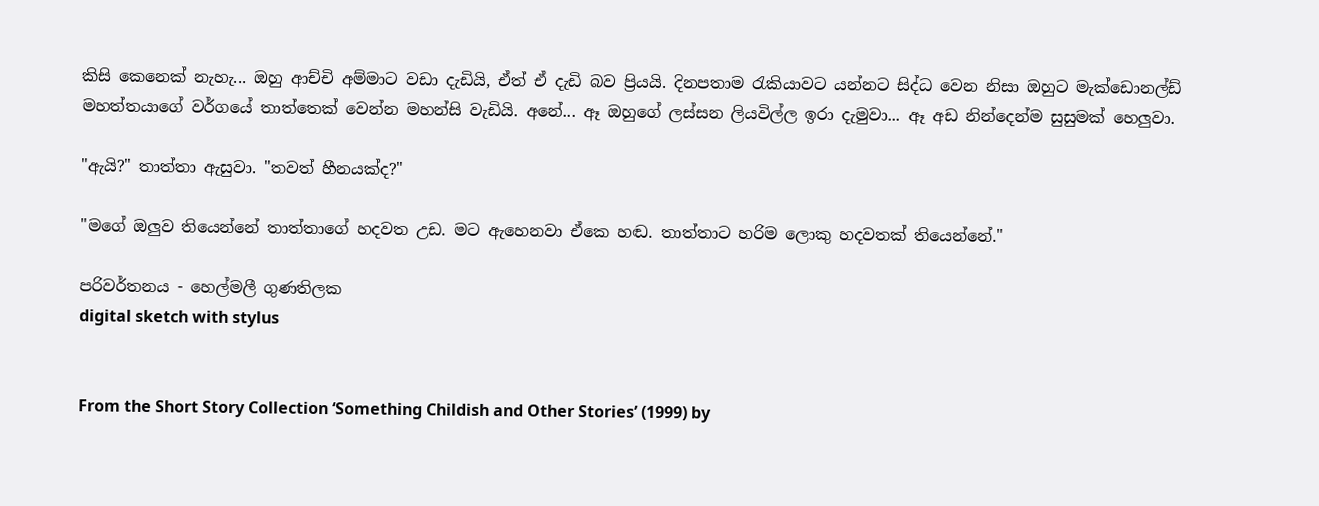කිසි කෙනෙක් නැහැ... ඔහු ආච්චි අම්මාට වඩා දැඩියි, ඒත් ඒ දැඩි බව ප්‍රියයි. දිනපතාම රැකියාවට යන්නට සිද්ධ වෙන නිසා ඔහුට මැක්ඩොනල්ඩ් මහත්තයාගේ වර්ගයේ තාත්තෙක් වෙන්න මහන්සි වැඩියි. අනේ... ඈ ඔහුගේ ලස්සන ලියවිල්ල ඉරා දැමුවා... ඈ අඩ නින්දෙන්ම සුසුමක් හෙලුවා.

"ඇයි?" තාත්තා ඇසුවා. "තවත් හීනයක්ද?"

"මගේ ඔලුව තියෙන්නේ තාත්තාගේ හදවත උඩ. මට ඇහෙනවා ඒකෙ හඬ. තාත්තාට හරිම ලොකු හදවතක් තියෙන්නේ."

පරිවර්තනය - හෙල්මලී ගුණතිලක
digital sketch with stylus


From the Short Story Collection ‘Something Childish and Other Stories’ (1999) by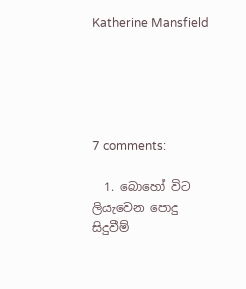Katherine Mansfield





7 comments:

  1. බොහෝ විට ලියැවෙන පොදු සිදුවීම්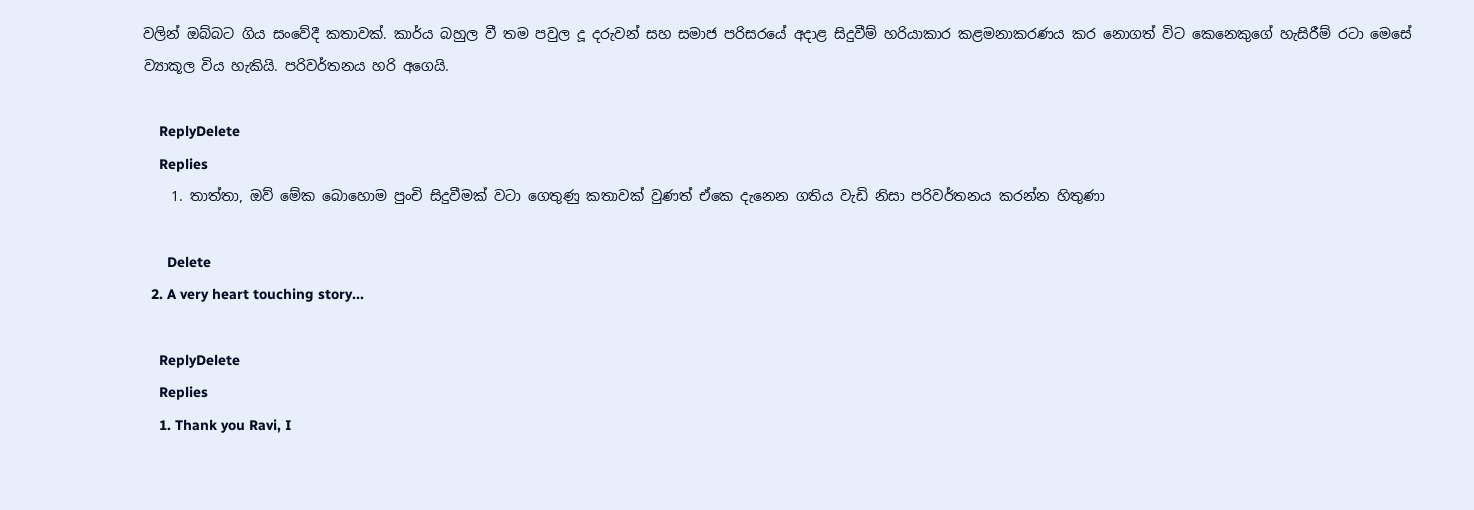වලින් ඔබ්බට ගිය සංවේදී කතාවක්. කාර්ය බහුල වී තම පවුල දූ දරුවන් සහ සමාජ පරිසරයේ අදාළ සිදුවීම් හරියාකාර කළමනාකරණය කර නොගත් විට කෙනෙකුගේ හැසිරීම් රටා මෙසේ ව්‍යාකූල විය හැකියි. පරිවර්තනය හරි අගෙයි.

    ReplyDelete
    Replies
    1. තාත්තා, ඔව් මේක බොහොම පුංචි සිදුවීමක් වටා ගෙතුණු කතාවක් වුණත් ඒකෙ දැනෙන ගතිය වැඩි නිසා පරිවර්තනය කරන්න හිතුණා

      Delete
  2. A very heart touching story...

    ReplyDelete
    Replies
    1. Thank you Ravi, I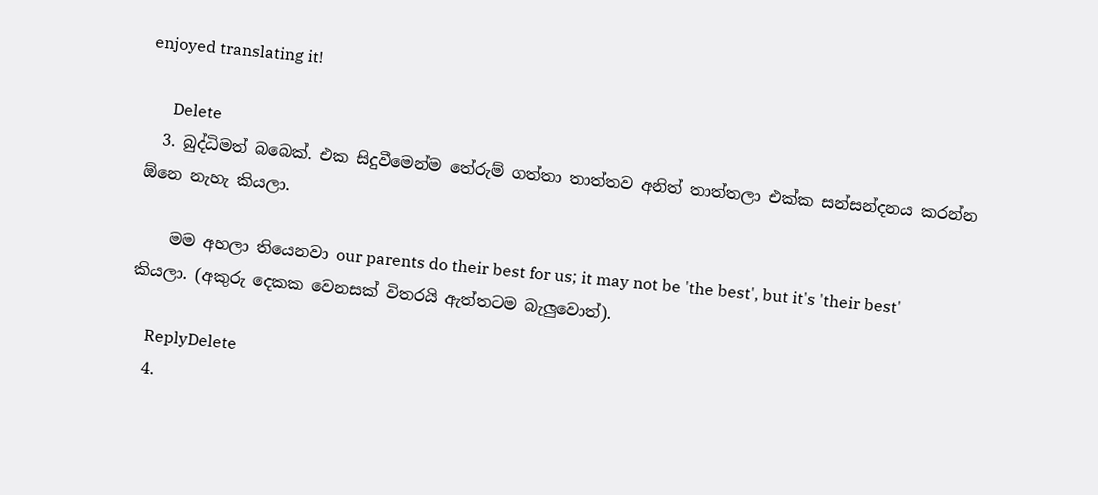enjoyed translating it!

      Delete
  3. බුද්ධිමත් බබෙක්. එක සිදුවීමෙන්ම තේරුම් ගත්තා තාත්තව අනිත් තාත්තලා එක්ක සන්සන්දනය කරන්න ඕනෙ නැහැ කියලා.

    මම අහලා තියෙනවා our parents do their best for us; it may not be 'the best', but it's 'their best' කියලා. (අකුරු දෙකක වෙනසක් විතරයි ඇත්තටම බැලුවොත්).

    ReplyDelete
  4.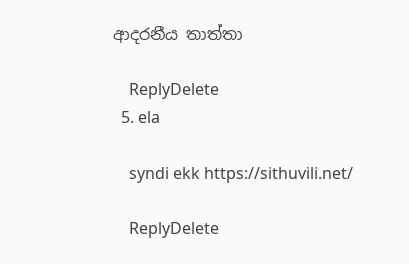ආදරනීය තාත්තා

    ReplyDelete
  5. ela

    syndi ekk https://sithuvili.net/

    ReplyDelete